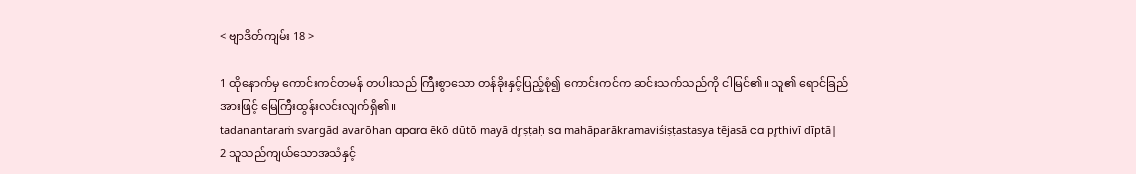< ဗျာဒိတ်ကျမ်း 18 >

1 ထိုနောက်မှ ကောင်းကင်တမန် တပါးသည် ကြီးစွာသော တန်ခိုးနှင့်ပြည့်စုံ၍ ကောင်းကင်က ဆင်းသက်သည်ကို ငါမြင်၏။ သူ၏ ရောင်ခြည်အားဖြင့် မြေကြီးထွန်းလင်းလျက်ရှိ၏။
tadanantaraṁ svargād avarōhan apara ēkō dūtō mayā dr̥ṣṭaḥ sa mahāparākramaviśiṣṭastasya tējasā ca pr̥thivī dīptā|
2 သူသည်ကျယ်သောအသံနှင့်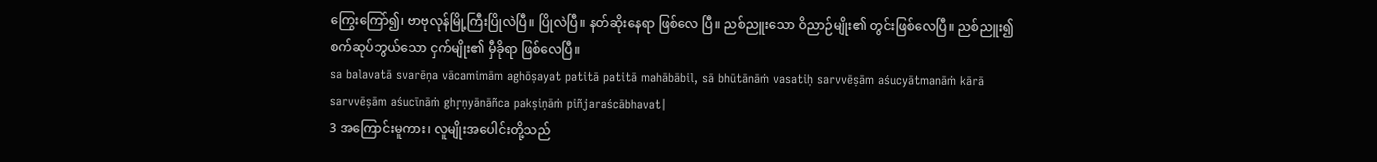ကြွေးကြော်၍၊ ဗာဗုလုန်မြို့ကြီးပြိုလဲပြီ။ ပြိုလဲပြီ။ နတ်ဆိုးနေရာ ဖြစ်လေ ပြီ။ ညစ်ညူးသော ဝိညာဉ်မျိုး၏ တွင်းဖြစ်လေပြီ။ ညစ်ညူး၍ စက်ဆုပ်ဘွယ်သော ငှက်မျိုး၏ မှီခိုရာ ဖြစ်လေပြီ။
sa balavatā svarēṇa vācamimām aghōṣayat patitā patitā mahābābil, sā bhūtānāṁ vasatiḥ sarvvēṣām aśucyātmanāṁ kārā sarvvēṣām aśucīnāṁ ghr̥ṇyānāñca pakṣiṇāṁ piñjaraścābhavat|
3 အကြောင်းမူကား၊ လူမျိုးအပေါင်းတို့သည်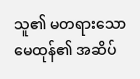သူ၏ မတရားသော မေထုန်၏ အဆိပ်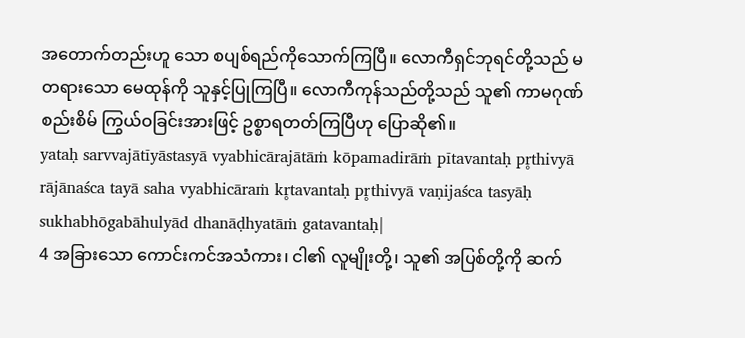အတောက်တည်းဟူ သော စပျစ်ရည်ကိုသောက်ကြပြီ။ လောကီရှင်ဘုရင်တို့သည် မတရားသော မေထုန်ကို သူနှင့်ပြုကြပြီ။ လောကီကုန်သည်တို့သည် သူ၏ ကာမဂုဏ်စည်းစိမ် ကြွယ်ဝခြင်းအားဖြင့် ဥစ္စာရတတ်ကြပြီဟု ပြောဆို၏။
yataḥ sarvvajātīyāstasyā vyabhicārajātāṁ kōpamadirāṁ pītavantaḥ pr̥thivyā rājānaśca tayā saha vyabhicāraṁ kr̥tavantaḥ pr̥thivyā vaṇijaśca tasyāḥ sukhabhōgabāhulyād dhanāḍhyatāṁ gatavantaḥ|
4 အခြားသော ကောင်းကင်အသံကား၊ ငါ၏ လူမျိုးတို့၊ သူ၏ အပြစ်တို့ကို ဆက်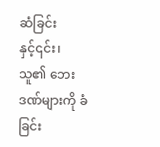ဆံခြင်းနှင့်၎င်း၊ သူ၏ ဘေးဒဏ်များကို ခံခြင်း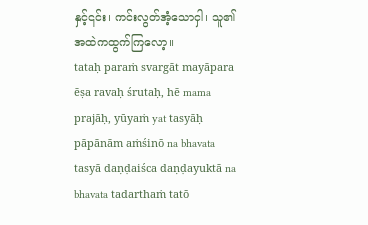နှင့်၎င်း၊ ကင်းလွတ်အံ့သောငှါ၊ သူ၏အထဲကထွက်ကြလော့။
tataḥ paraṁ svargāt mayāpara ēṣa ravaḥ śrutaḥ, hē mama prajāḥ, yūyaṁ yat tasyāḥ pāpānām aṁśinō na bhavata tasyā daṇḍaiśca daṇḍayuktā na bhavata tadarthaṁ tatō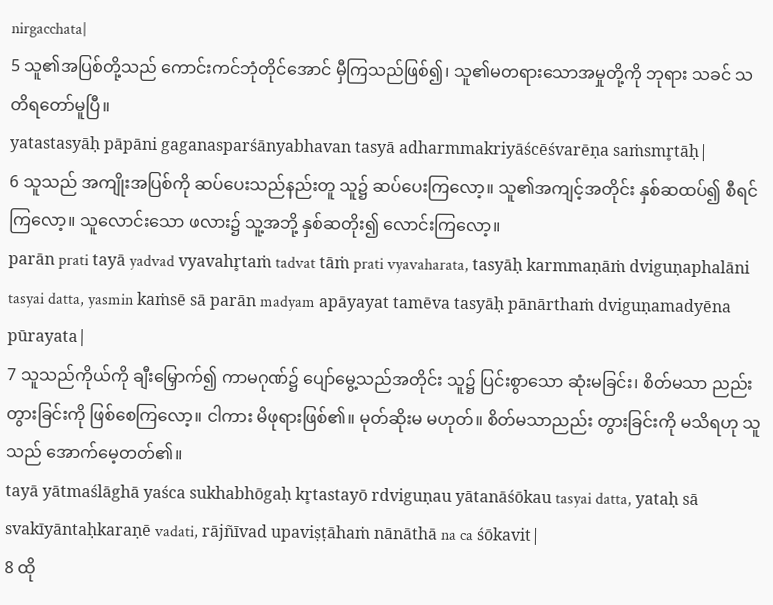nirgacchata|
5 သူ၏အပြစ်တို့သည် ကောင်းကင်ဘုံတိုင်အောင် မှီကြသည်ဖြစ်၍၊ သူ၏မတရားသောအမှုတို့ကို ဘုရား သခင် သတိရတော်မူပြီ။
yatastasyāḥ pāpāni gaganasparśānyabhavan tasyā adharmmakriyāścēśvarēṇa saṁsmr̥tāḥ|
6 သူသည် အကျိုးအပြစ်ကို ဆပ်ပေးသည်နည်းတူ သူ၌ ဆပ်ပေးကြလော့။ သူ၏အကျင့်အတိုင်း နှစ်ဆထပ်၍ စီရင်ကြလော့။ သူလောင်းသော ဖလား၌ သူ့အဘို့ နှစ်ဆတိုး၍ လောင်းကြလော့။
parān prati tayā yadvad vyavahr̥taṁ tadvat tāṁ prati vyavaharata, tasyāḥ karmmaṇāṁ dviguṇaphalāni tasyai datta, yasmin kaṁsē sā parān madyam apāyayat tamēva tasyāḥ pānārthaṁ dviguṇamadyēna pūrayata|
7 သူသည်ကိုယ်ကို ချီးမြှောက်၍ ကာမဂုဏ်၌ ပျော်မွေ့သည်အတိုင်း သူ၌ ပြင်းစွာသော ဆုံးမခြင်း၊ စိတ်မသာ ညည်းတွားခြင်းကို ဖြစ်စေကြလော့။ ငါကား မိဖုရားဖြစ်၏။ မုတ်ဆိုးမ မဟုတ်။ စိတ်မသာညည်း တွားခြင်းကို မသိရဟု သူသည် အောက်မေ့တတ်၏။
tayā yātmaślāghā yaśca sukhabhōgaḥ kr̥tastayō rdviguṇau yātanāśōkau tasyai datta, yataḥ sā svakīyāntaḥkaraṇē vadati, rājñīvad upaviṣṭāhaṁ nānāthā na ca śōkavit|
8 ထို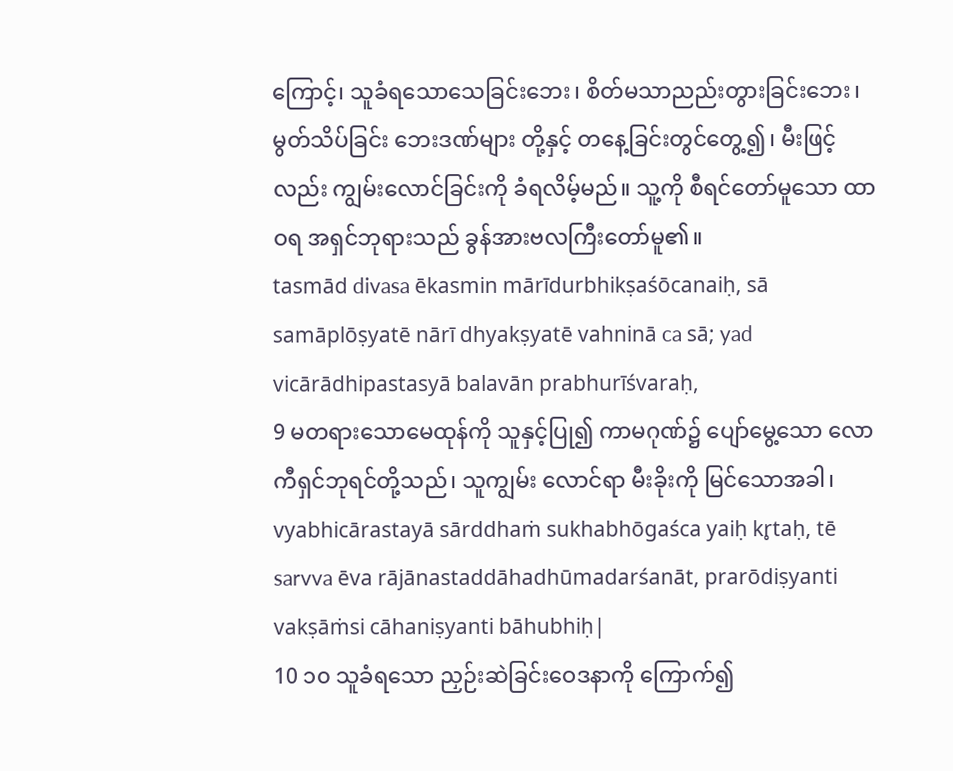ကြောင့်၊ သူခံရသောသေခြင်းဘေး၊ စိတ်မသာညည်းတွားခြင်းဘေး၊ မွတ်သိပ်ခြင်း ဘေးဒဏ်များ တို့နှင့် တနေ့ခြင်းတွင်တွေ့၍၊ မီးဖြင့်လည်း ကျွမ်းလောင်ခြင်းကို ခံရလိမ့်မည်။ သူ့ကို စီရင်တော်မူသော ထာဝရ အရှင်ဘုရားသည် ခွန်အားဗလကြီးတော်မူ၏။
tasmād divasa ēkasmin mārīdurbhikṣaśōcanaiḥ, sā samāplōṣyatē nārī dhyakṣyatē vahninā ca sā; yad vicārādhipastasyā balavān prabhurīśvaraḥ,
9 မတရားသောမေထုန်ကို သူနှင့်ပြု၍ ကာမဂုဏ်၌ ပျော်မွေ့သော လောကီရှင်ဘုရင်တို့သည်၊ သူကျွမ်း လောင်ရာ မီးခိုးကို မြင်သောအခါ၊
vyabhicārastayā sārddhaṁ sukhabhōgaśca yaiḥ kr̥taḥ, tē sarvva ēva rājānastaddāhadhūmadarśanāt, prarōdiṣyanti vakṣāṁsi cāhaniṣyanti bāhubhiḥ|
10 ၁၀ သူခံရသော ညှဉ်းဆဲခြင်းဝေဒနာကို ကြောက်၍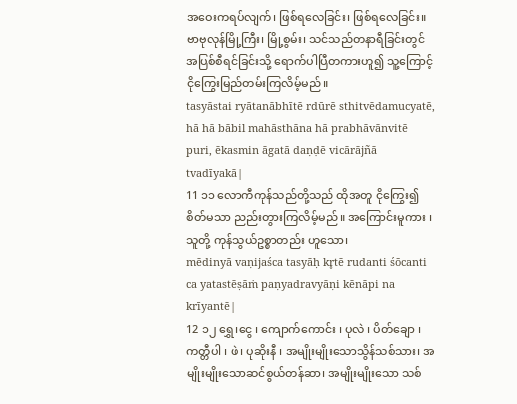အဝေးကရပ်လျက်၊ ဖြစ်ရလေခြင်း၊ ဖြစ်ရလေခြင်း။ ဗာဗုလုန်မြို့ကြီး၊ မြို့စွမ်း၊ သင်သည်တနာရီခြင်းတွင် အပြစ်စီရင်ခြင်းသို့ ရောက်ပါပြီတကားဟူ၍ သူ့ကြောင့် ငိုကြွေးမြည်တမ်းကြလိမ့်မည်။
tasyāstai ryātanābhītē rdūrē sthitvēdamucyatē, hā hā bābil mahāsthāna hā prabhāvānvitē puri, ēkasmin āgatā daṇḍē vicārājñā tvadīyakā|
11 ၁၁ လောကီကုန်သည်တို့သည် ထိုအတူ ငိုကြွေး၍ စိတ်မသာ ညည်းတွားကြလိမ့်မည်။ အကြောင်းမူကား ၊ သူတို့ ကုန်သွယ်ဥစ္စာတည်း ဟူသော၊
mēdinyā vaṇijaśca tasyāḥ kr̥tē rudanti śōcanti ca yatastēṣāṁ paṇyadravyāṇi kēnāpi na krīyantē|
12 ၁၂ ရွှေ၊ငွေ ၊ ကျောက်ကောင်း ၊ ပုလဲ ၊ ပိတ်ချော ၊ ကတ္တီပါ ၊ ဖဲ၊ ပုဆိုးနီ ၊ အမျိုးမျိုးသောသွိန်သစ်သား၊ အမျိုးမျိုးသောဆင်စွယ်တန်ဆာ၊ အမျိုးမျိုးသော သစ်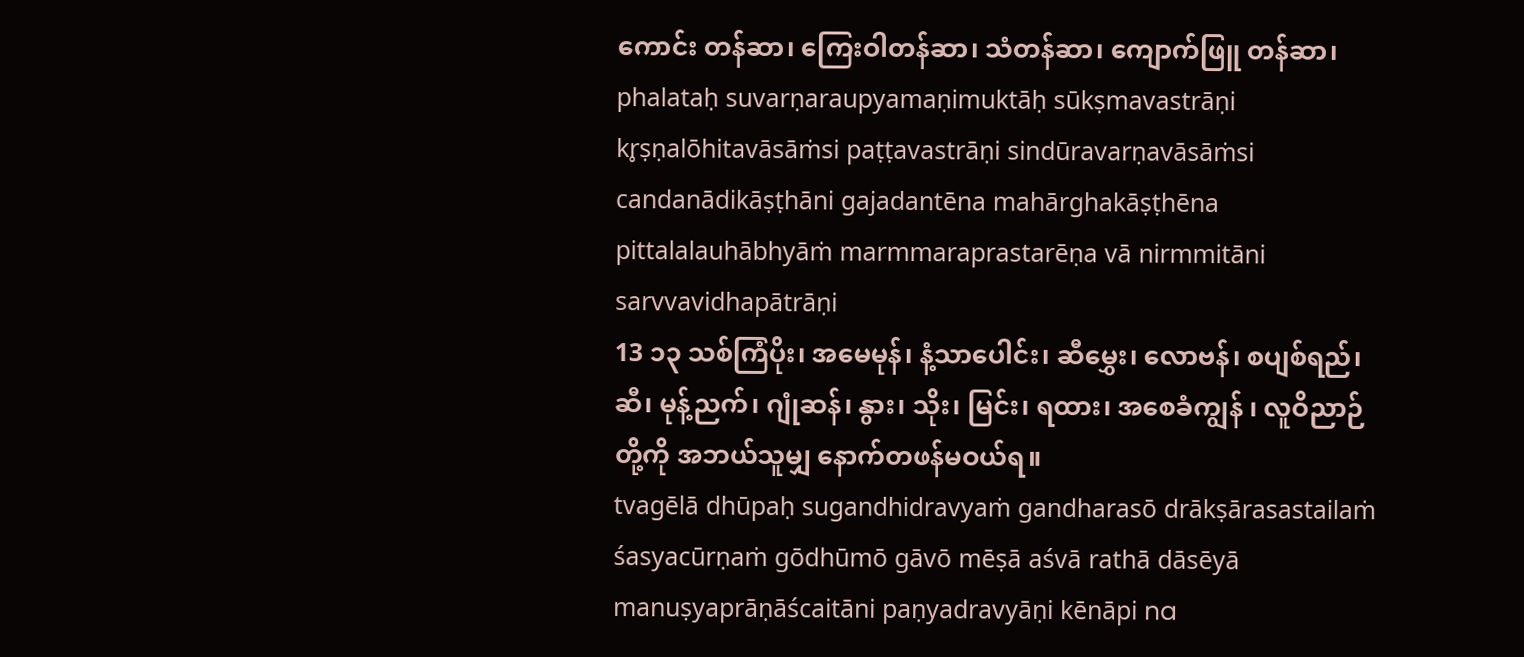ကောင်း တန်ဆာ၊ ကြေးဝါတန်ဆာ၊ သံတန်ဆာ၊ ကျောက်ဖြူ တန်ဆာ၊
phalataḥ suvarṇaraupyamaṇimuktāḥ sūkṣmavastrāṇi kr̥ṣṇalōhitavāsāṁsi paṭṭavastrāṇi sindūravarṇavāsāṁsi candanādikāṣṭhāni gajadantēna mahārghakāṣṭhēna pittalalauhābhyāṁ marmmaraprastarēṇa vā nirmmitāni sarvvavidhapātrāṇi
13 ၁၃ သစ်ကြံပိုး၊ အမေမုန်၊ နံ့သာပေါင်း၊ ဆီမွှေး၊ လောဗန်၊ စပျစ်ရည်၊ ဆီ၊ မုန့်ညက်၊ ဂျုံဆန်၊ နွား၊ သိုး၊ မြင်း၊ ရထား၊ အစေခံကျွန် ၊ လူဝိညာဉ်တို့ကို အဘယ်သူမျှ နောက်တဖန်မဝယ်ရ။
tvagēlā dhūpaḥ sugandhidravyaṁ gandharasō drākṣārasastailaṁ śasyacūrṇaṁ gōdhūmō gāvō mēṣā aśvā rathā dāsēyā manuṣyaprāṇāścaitāni paṇyadravyāṇi kēnāpi na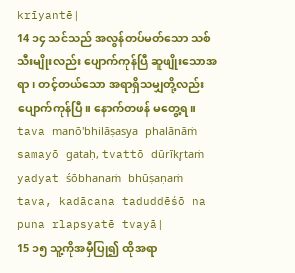krīyantē|
14 ၁၄ သင်သည် အလွန်တပ်မတ်သော သစ်သီးမျိုးလည်း ပျောက်ကုန်ပြီ ဆူဖျိုးသောအရာ၊ တင့်တယ်သော အရာရှိသမျှတို့လည်း ပျောက်ကုန်ပြီ။ နောက်တဖန် မတွေ့ရ။
tava manō'bhilāṣasya phalānāṁ samayō gataḥ, tvattō dūrīkr̥taṁ yadyat śōbhanaṁ bhūṣaṇaṁ tava, kadācana taduddēśō na puna rlapsyatē tvayā|
15 ၁၅ သူ့ကိုအမှီပြု၍ ထိုအရာ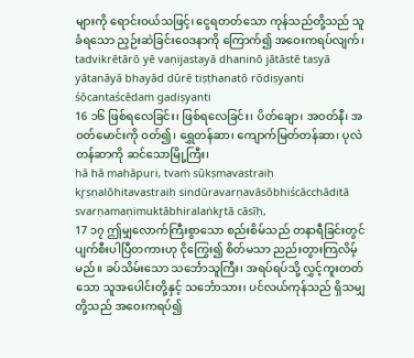များကို ရောင်းဝယ်သဖြင့်၊ ငွေရတတ်သော ကုန်သည်တို့သည် သူခံရသော ညှဉ်းဆဲခြင်းဝေဒနာကို ကြောက်၍ အဝေးကရပ်လျက်၊
tadvikrētārō yē vaṇijastayā dhaninō jātāstē tasyā yātanāyā bhayād dūrē tiṣṭhanatō rōdiṣyanti śōcantaścēdaṁ gadiṣyanti
16 ၁၆ ဖြစ်ရလေခြင်း၊ ဖြစ်ရလေခြင်း၊ ပိတ်ချော၊ အဝတ်နီ၊ အဝတ်မောင်းကို ဝတ်၍၊ ရွှေတန်ဆာ၊ ကျောက်မြတ်တန်ဆာ၊ ပုလဲတန်ဆာကို ဆင်သောမြို့ကြီး၊
hā hā mahāpuri, tvaṁ sūkṣmavastraiḥ kr̥ṣṇalōhitavastraiḥ sindūravarṇavāsōbhiścācchāditā svarṇamaṇimuktābhiralaṅkr̥tā cāsīḥ,
17 ၁၇ ဤမျှလောက်ကြီးစွာသော စည်းစိမ်သည် တနာရီခြင်းတွင် ပျက်စီးပါပြီတကားဟု ငိုကြွေး၍ စိတ်မသာ ညည်းတွားကြလိမ့်မည်။ ခပ်သိမ်းသော သင်္ဘောသူကြီး၊ အရပ်ရပ်သို့ လွှင့်ကူးတတ်သော သူအပေါင်းတို့နှင့် သင်္ဘောသား၊ ပင်လယ်ကုန်သည် ရှိသမျှတို့သည် အဝေးကရပ်၍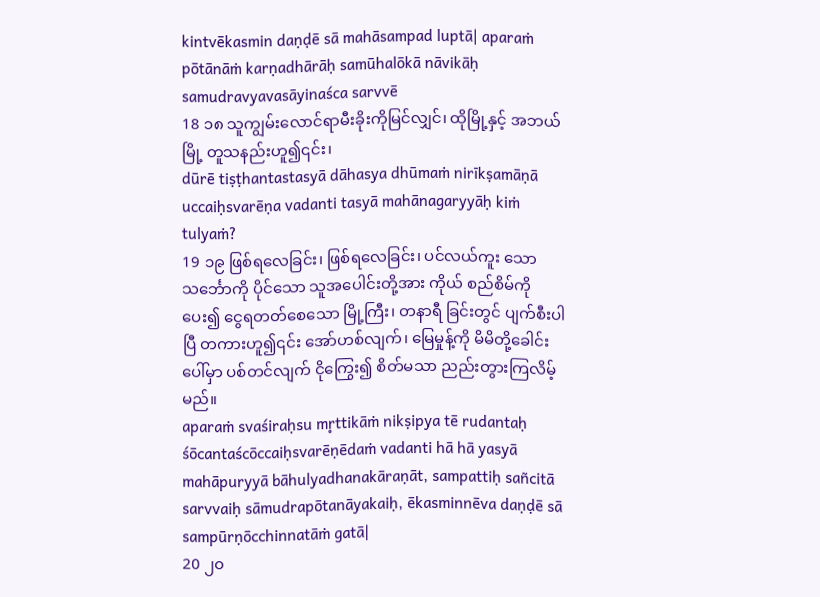kintvēkasmin daṇḍē sā mahāsampad luptā| aparaṁ pōtānāṁ karṇadhārāḥ samūhalōkā nāvikāḥ samudravyavasāyinaśca sarvvē
18 ၁၈ သူကျွမ်းလောင်ရာမီးခိုးကိုမြင်လျှင်၊ ထိုမြို့နှင့် အဘယ်မြို့ တူသနည်းဟူ၍၎င်း၊
dūrē tiṣṭhantastasyā dāhasya dhūmaṁ nirīkṣamāṇā uccaiḥsvarēṇa vadanti tasyā mahānagaryyāḥ kiṁ tulyaṁ?
19 ၁၉ ဖြစ်ရလေခြင်း၊ ဖြစ်ရလေခြင်း၊ ပင်လယ်ကူး သော သင်္ဘောကို ပိုင်သော သူအပေါင်းတို့အား ကိုယ် စည်စိမ်ကိုပေး၍ ငွေရတတ်စေသော မြို့ကြီး၊ တနာရီ ခြင်းတွင် ပျက်စီးပါပြီ တကားဟူ၍၎င်း အော်ဟစ်လျက်၊ မြေမှုန့်ကို မိမိတို့ခေါင်းပေါ်မှာ ပစ်တင်လျက် ငိုကြွေး၍ စိတ်မသာ ညည်းတွားကြလိမ့်မည်။
aparaṁ svaśiraḥsu mr̥ttikāṁ nikṣipya tē rudantaḥ śōcantaścōccaiḥsvarēṇēdaṁ vadanti hā hā yasyā mahāpuryyā bāhulyadhanakāraṇāt, sampattiḥ sañcitā sarvvaiḥ sāmudrapōtanāyakaiḥ, ēkasminnēva daṇḍē sā sampūrṇōcchinnatāṁ gatā|
20 ၂၀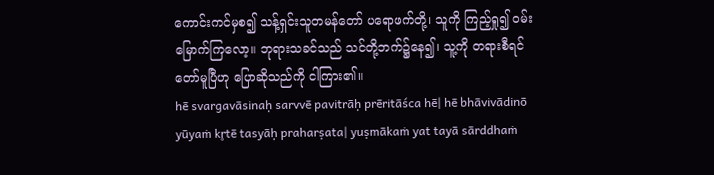ကောင်းကင်မှစ၍ သန့်ရှင်းသူတမန်တော် ပရောဖက်တို့၊ သူကို ကြည့်ရှု၍ ဝမ်းမြောက်ကြလော့။ ဘုရားသခင်သည် သင်တို့ဘက်၌နေ၍၊ သူ့ကို တရားစီရင် တော်မူပြီဟု ပြောဆိုသည်ကို ငါကြား၏။
hē svargavāsinaḥ sarvvē pavitrāḥ prēritāśca hē| hē bhāvivādinō yūyaṁ kr̥tē tasyāḥ praharṣata| yuṣmākaṁ yat tayā sārddhaṁ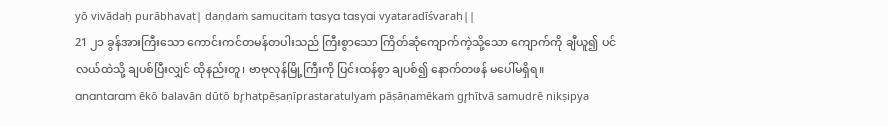yō vivādaḥ purābhavat| daṇḍaṁ samucitaṁ tasya tasyai vyataradīśvaraḥ||
21 ၂၁ ခွန်အားကြီးသော ကောင်းကင်တမန်တပါးသည် ကြီးစွာသော ကြိတ်ဆုံကျောက်ကဲ့သို့သော ကျောက်ကို ချီယူ၍ ပင်လယ်ထဲသို့ ချပစ်ပြီးလျှင် ထိုနည်းတူ၊ ဗာဗုလုန်မြို့ကြီးကို ပြင်းထန်စွာ ချပစ်၍ နောက်တဖန် မပေါ်မရှိရ။
anantaram ēkō balavān dūtō br̥hatpēṣaṇīprastaratulyaṁ pāṣāṇamēkaṁ gr̥hītvā samudrē nikṣipya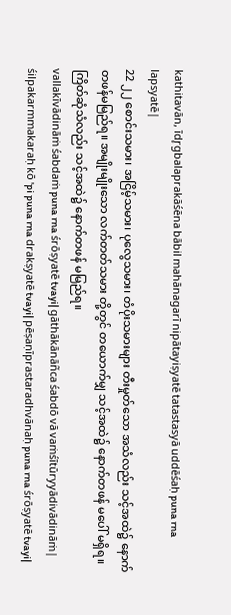kathitavān, īdr̥gbalaprakāśēna bābil mahānagarī nipātayiṣyatē tatastasyā uddēśaḥ puna rna lapsyatē|
22 ၂၂ စောင်းသမား၊ အငြိမ့်သမား၊ ပုလွေသမား၊ တံပိုးသမားများ တီးမှုတ်သော အသံလည်း သင့်အထဲ၌ နောက်တဖန်မမြည်ရ။ အမျိုးမျိုးသော လက်တတ်သမား တို့တွင် တယောက်မျှ သင့်အထဲ၌ နောက်တဖန် မပေါ် မရှိရ။ ကြိတ်ဆုံသံလည်း သင့်အထဲ၌ နောက်တဖန် မမြည်ရ။
vallakīvādināṁ śabdaṁ puna rna śrōṣyatē tvayi| gāthākānāñca śabdō vā vaṁśītūryyādivādināṁ| śilpakarmmakaraḥ kō 'pi puna rna drakṣyatē tvayi| pēṣaṇīprastaradhvānaḥ puna rna śrōṣyatē tvayi|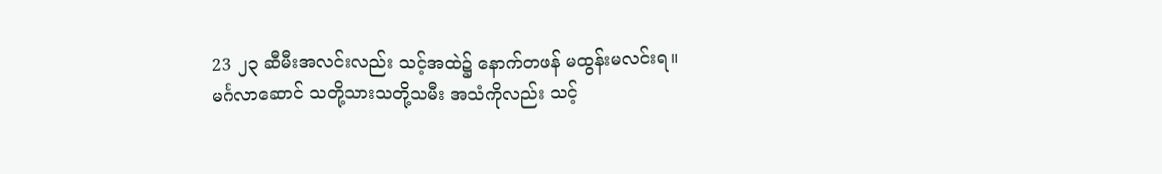23 ၂၃ ဆီမီးအလင်းလည်း သင့်အထဲ၌ နောက်တဖန် မထွန်းမလင်းရ။ မင်္ဂလာဆောင် သတို့သားသတို့သမီး အသံကိုလည်း သင့်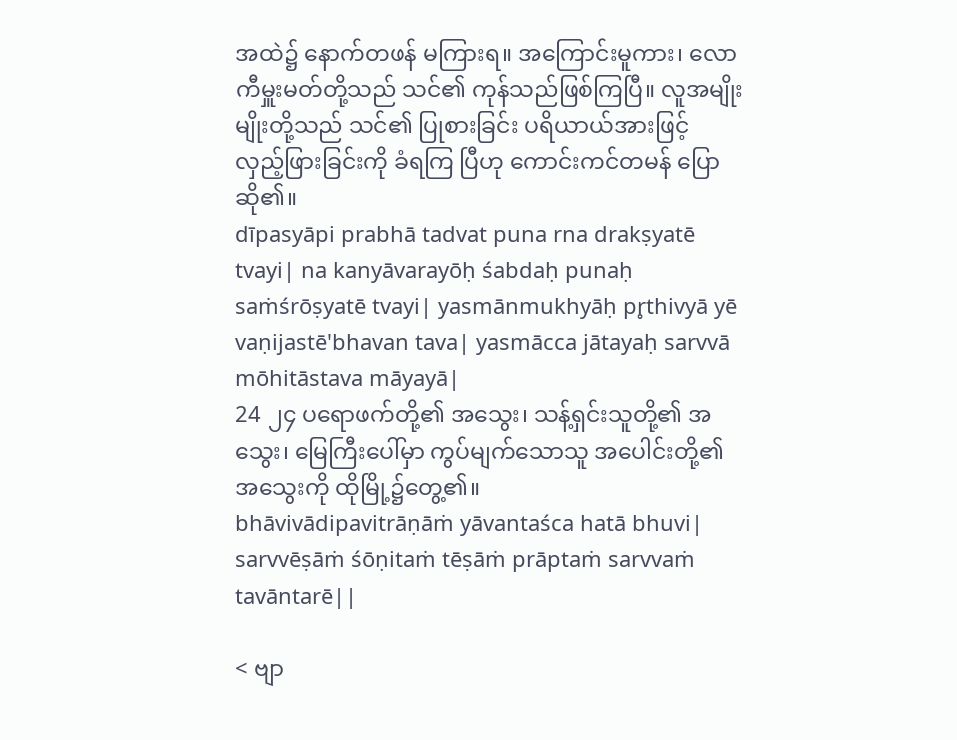အထဲ၌ နောက်တဖန် မကြားရ။ အကြောင်းမူကား၊ လောကီမှူးမတ်တို့သည် သင်၏ ကုန်သည်ဖြစ်ကြပြီ။ လူအမျိုးမျိုးတို့သည် သင်၏ ပြုစားခြင်း ပရိယာယ်အားဖြင့် လှည့်ဖြားခြင်းကို ခံရကြ ပြီဟု ကောင်းကင်တမန် ပြောဆို၏။
dīpasyāpi prabhā tadvat puna rna drakṣyatē tvayi| na kanyāvarayōḥ śabdaḥ punaḥ saṁśrōṣyatē tvayi| yasmānmukhyāḥ pr̥thivyā yē vaṇijastē'bhavan tava| yasmācca jātayaḥ sarvvā mōhitāstava māyayā|
24 ၂၄ ပရောဖက်တို့၏ အသွေး၊ သန့်ရှင်းသူတို့၏ အသွေး၊ မြေကြီးပေါ်မှာ ကွပ်မျက်သောသူ အပေါင်းတို့၏ အသွေးကို ထိုမြို့၌တွေ့၏။
bhāvivādipavitrāṇāṁ yāvantaśca hatā bhuvi| sarvvēṣāṁ śōṇitaṁ tēṣāṁ prāptaṁ sarvvaṁ tavāntarē||

< ဗျာ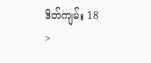ဒိတ်ကျမ်း 18 >